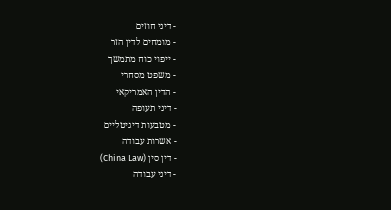- דיני חוזים
- מומחים לדין הזר
- ייפוי כוח מתמשך
- משפט מסחרי
- הדין האמריקאי
- דיני תעופה
- מטבעות דיגיטליים
- אשרות עבודה
- דין סין (China Law)
- דיני עבודה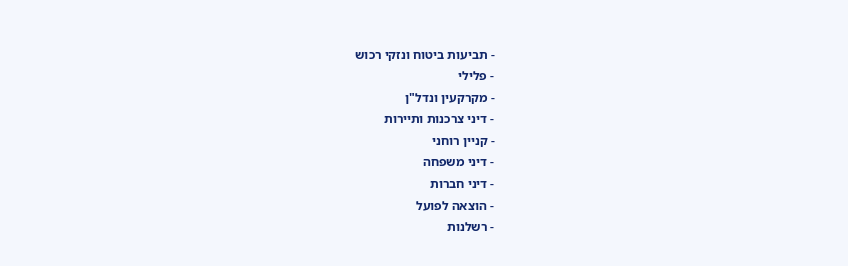- תביעות ביטוח ונזקי רכוש
- פלילי
- מקרקעין ונדל"ן
- דיני צרכנות ותיירות
- קניין רוחני
- דיני משפחה
- דיני חברות
- הוצאה לפועל
- רשלנות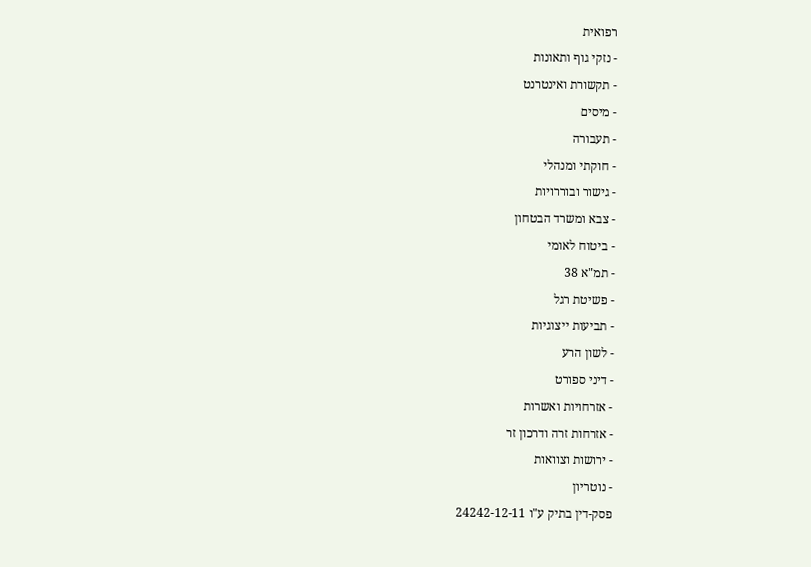רפואית
- נזקי גוף ותאונות
- תקשורת ואינטרנט
- מיסים
- תעבורה
- חוקתי ומנהלי
- גישור ובוררויות
- צבא ומשרד הבטחון
- ביטוח לאומי
- תמ"א 38
- פשיטת רגל
- תביעות ייצוגיות
- לשון הרע
- דיני ספורט
- אזרחויות ואשרות
- אזרחות זרה ודרכון זר
- ירושות וצוואות
- נוטריון
פסק-דין בתיק ע"ו 24242-12-11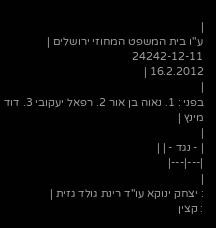|
ע"ו בית המשפט המחוזי ירושלים |
24242-12-11
16.2.2012 |
|
בפני : 1. נאוה בן אור 2. רפאל יעקובי 3. דוד מינץ |
|
| - נגד - | |
|---|---|
|
: יצחק ינוקא עו"ד רינת גולד גזית |
: קצין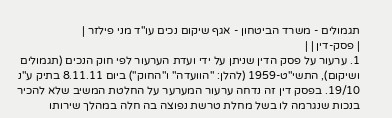תגמולים - משרד הביטחון - אגף שיקום נכים עו"ד מני פילזר |
| פסק-דין | |
1. ערעור על פסק הדין שניתן על ידי ועדת הערעור לפי חוק הנכים (תגמולים ושיקום), התשי"ט-1959 (להלן: "הוועדה" ו"החוק") ביום 8.11.11 בתיק ע"נ 19/10. בפסק דין זה נדחה ערעור המערער על החלטת המשיב שלא להכיר בנכות שנגרמה לו בשל מחלת טרשת נפוצה בה חלה במהלך שירותו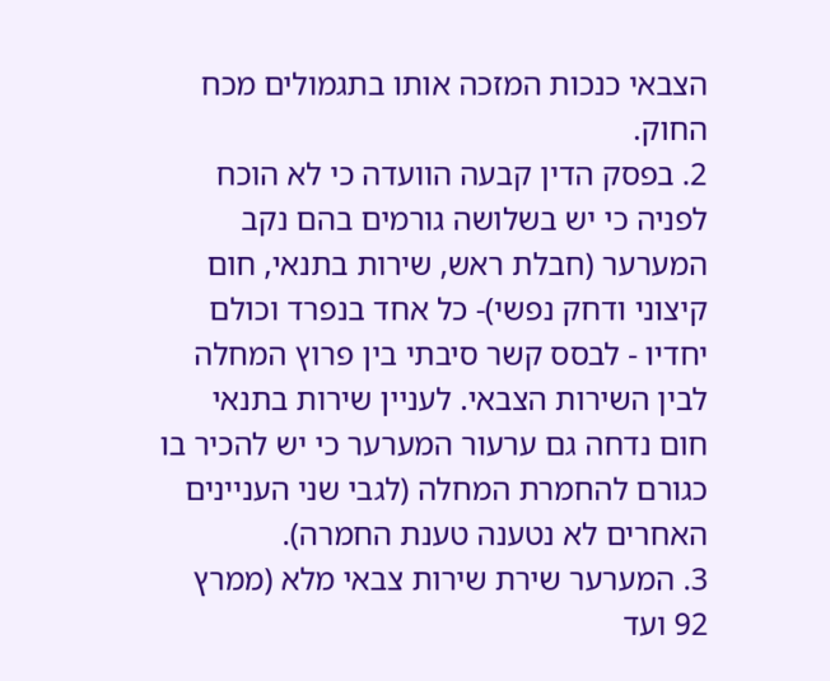הצבאי כנכות המזכה אותו בתגמולים מכח החוק.
2. בפסק הדין קבעה הוועדה כי לא הוכח לפניה כי יש בשלושה גורמים בהם נקב המערער (חבלת ראש, שירות בתנאי, חום קיצוני ודחק נפשי)- כל אחד בנפרד וכולם יחדיו - לבסס קשר סיבתי בין פרוץ המחלה לבין השירות הצבאי. לעניין שירות בתנאי חום נדחה גם ערעור המערער כי יש להכיר בו כגורם להחמרת המחלה (לגבי שני העניינים האחרים לא נטענה טענת החמרה).
3. המערער שירת שירות צבאי מלא (ממרץ 92 ועד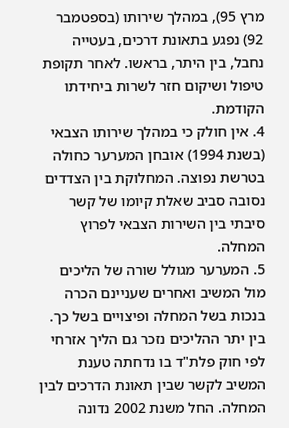מרץ 95), במהלך שירותו (בספטמבר 92) נפגע בתאונת דרכים, בעטייה נחבל, בין היתר, בראשו. לאחר תקופת טיפול ושיקום חזר לשרות ביחידתו הקודמת.
4. אין חולק כי במהלך שירותו הצבאי (בשנת 1994) אובחן המערער כחולה בטרשת נפוצה. המחלוקת בין הצדדים נסובה סביב שאלת קיומו של קשר סיבתי בין השירות הצבאי לפרוץ המחלה.
5. המערער מגולל שורה של הליכים מול המשיב ואחרים שעניינם הכרה בנכות בשל המחלה ופיצויים בשל כך. בין יתר ההליכים נזכר גם הליך אזרחי לפי חוק פלת"ד בו נדחתה טענת המשיב לקשר שבין תאונת הדרכים לבין המחלה. החל משנת 2002 נדונה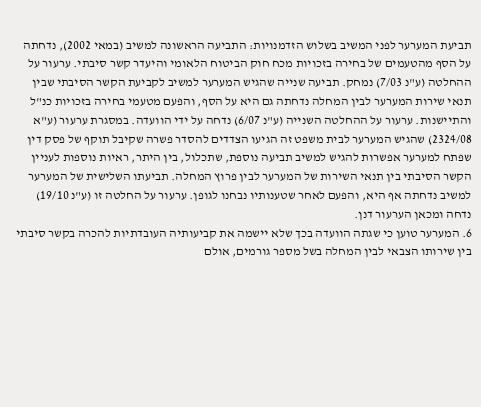תביעת המערער לפני המשיב בשלוש הזדמנויות: התביעה הראשונה למשיב (במאי 2002), נדחתה על הסף מהטעמים של בחירה בזכויות מכח חוק הביטוח הלאומי והיעדר קשר סיבתי. ערעור על ההחלטה (ע"נ 7/03) נמחק. תביעה שנייה שהגיש המערער למשיב לקביעת הקשר הסיבתי שבין תנאי שירות המערער לבין המחלה נדחתה גם היא על הסף, והפעם מטעמי בחירה בזכויות כנ"ל והתיישנות. ערעור על ההחלטה השנייה (ע"נ 6/07) נדחה על ידי הוועדה. במסגרת ערעור (ע"א 2324/08) שהגיש המערער לבית משפט זה הגיעו הצדדים להסדר פשרה שקיבל תוקף של פסק דין שפתח למערער אפשרות להגיש למשיב תביעה נוספת, שתכלול, בין היתר, ראיות נוספות לעניין הקשר הסיבתי בין תנאי השירות של המערער לבין פרוץ המחלה. תביעתו השלישית של המערער למשיב נדחתה אף היא, והפעם לאחר שטענותיו נבחנו לגופן. ערעור על החלטה זו (ע"נ 19/10) נדחה ומכאן הערעור דנן.
6. המערער טוען כי שגתה הוועדה בכך שלא יישמה את קביעותיה העובדתיות להכרה בקשר סיבתי בין שירותו הצבאי לבין המחלה בשל מספר גורמים, אולם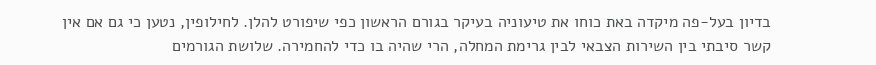בדיון בעל-פה מיקדה באת כוחו את טיעוניה בעיקר בגורם הראשון כפי שיפורט להלן. לחילופין, נטען כי גם אם אין קשר סיבתי בין השירות הצבאי לבין גרימת המחלה, הרי שהיה בו כדי להחמירה. שלושת הגורמים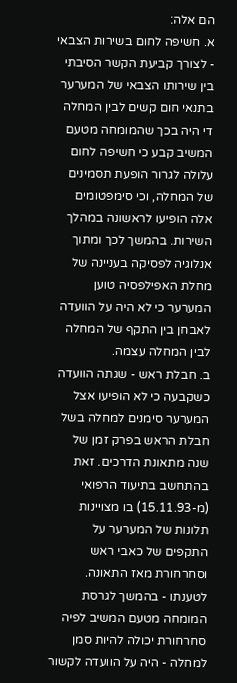הם אלה:
א. חשיפה לחום בשירות הצבאי - לצורך קביעת הקשר הסיבתי בין שירותו הצבאי של המערער בתנאי חום קשים לבין המחלה די היה בכך שהמומחה מטעם המשיב קבע כי חשיפה לחום עלולה לגרור הופעת תסמינים של המחלה, וכי סימפטומים אלה הופיעו לראשונה במהלך השירות. בהמשך לכך ומתוך אנלוגיה לפסיקה בעניינה של מחלת האפילפסיה טוען המערער כי לא היה על הוועדה לאבחן בין התקף של המחלה לבין המחלה עצמה.
ב. חבלת ראש - שגתה הוועדה כשקבעה כי לא הופיעו אצל המערער סימנים למחלה בשל חבלת הראש בפרק זמן של שנה מתאונת הדרכים. זאת בהתחשב בתיעוד הרפואי (מ-15.11.93) בו מצויינות תלונות של המערער על התקפים של כאבי ראש וסחרחורת מאז התאונה. לטענתו - בהמשך לגרסת המומחה מטעם המשיב לפיה סחרחורת יכולה להיות סמן למחלה - היה על הוועדה לקשור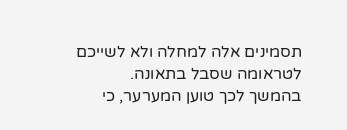תסמינים אלה למחלה ולא לשייכם לטראומה שסבל בתאונה.
בהמשך לכך טוען המערער, כי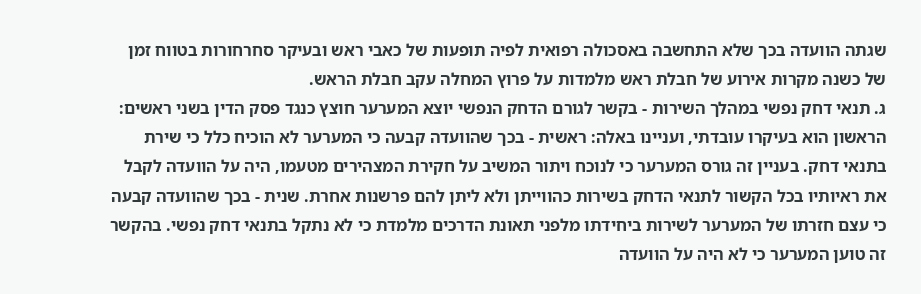שגתה הוועדה בכך שלא התחשבה באסכולה רפואית לפיה תופעות של כאבי ראש ובעיקר סחרחורות בטווח זמן של כשנה מקרות אירוע של חבלת ראש מלמדות על פרוץ המחלה עקב חבלת הראש.
ג. תנאי דחק נפשי במהלך השירות - בקשר לגורם הדחק הנפשי יוצא המערער חוצץ כנגד פסק הדין בשני ראשים:
הראשון הוא בעיקרו עובדתי, ועניינו באלה: ראשית - בכך שהוועדה קבעה כי המערער לא הוכיח כלל כי שירת בתנאי דחק. בעניין זה גורס המערער כי לנוכח ויתור המשיב על חקירת המצהירים מטעמו, היה על הוועדה לקבל את ראיותיו בכל הקשור לתנאי הדחק בשירות כהווייתן ולא ליתן להם פרשנות אחרת. שנית - בכך שהוועדה קבעה כי עצם חזרתו של המערער לשירות ביחידתו מלפני תאונת הדרכים מלמדת כי לא נתקל בתנאי דחק נפשי. בהקשר זה טוען המערער כי לא היה על הוועדה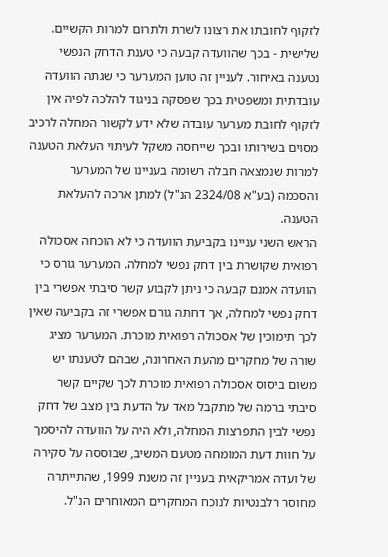לזקוף לחובתו את רצונו לשרת ולתרום למרות הקשיים. שלישית - בכך שהוועדה קבעה כי טענת הדחק הנפשי נטענה באיחור. לעניין זה טוען המערער כי שגתה הוועדה עובדתית ומשפטית בכך שפסקה בניגוד להלכה לפיה אין לזקוף לחובת מערער עובדה שלא ידע לקשור המחלה לרכיב מסוים בשירותו ובכך שייחסה משקל לעיתוי העלאת הטענה למרות שנמצאה חבלה רשומה בעניינו של המערער והסכמה (בע"א 2324/08 הנ"ל) למתן ארכה להעלאת הטענה.
הראש השני עניינו בקביעת הוועדה כי לא הוכחה אסכולה רפואית שקושרת בין דחק נפשי למחלה. המערער גורס כי הוועדה אמנם קבעה כי ניתן לקבוע קשר סיבתי אפשרי בין דחק נפשי למחלה, אך דחתה גורם אפשרי זה בקביעה שאין לכך תימוכין של אסכולה רפואית מוכרת. המערער מציג שורה של מחקרים מהעת האחרונה, שבהם לטענתו יש משום ביסוס אסכולה רפואית מוכרת לכך שקיים קשר סיבתי ברמה של מתקבל מאד על הדעת בין מצב של דחק נפשי לבין התפרצות המחלה, ולא היה על הוועדה להיסמך על חוות דעת המומחה מטעם המשיב, שבוססה על סקירה של ועדה אמריקאית בעניין זה משנת 1999, שהתייתרה מחוסר רלבנטיות לנוכח המחקרים המאוחרים הנ"ל.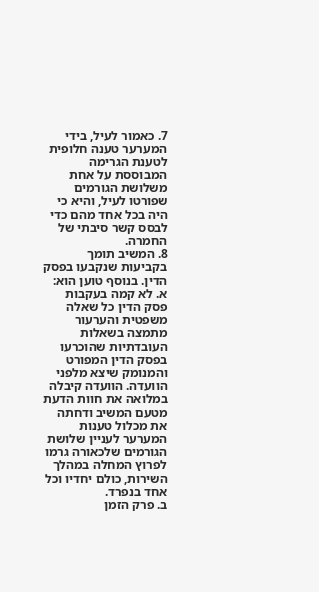7. כאמור לעיל, בידי המערער טענה חלופית לטענת הגרימה המבוססת על אחת משלושת הגורמים שפורטו לעיל, והיא כי היה בכל אחד מהם כדי לבסס קשר סיבתי של החמרה.
8. המשיב תומך בקביעות שנקבעו בפסק הדין. בנוסף טוען הוא:
א. לא קמה בעקבות פסק הדין כל שאלה משפטית והערעור מתמצה בשאלות העובדתיות שהוכרעו בפסק הדין המפורט והמנומק שיצא מלפני הוועדה. הוועדה קיבלה במלואה את חוות הדעת מטעם המשיב ודחתה את מכלול טענות המערער לעניין שלושת הגורמים שלכאורה גרמו לפרוץ המחלה במהלך השירות, כולם יחדיו וכל אחד בנפרד.
ב. פרק הזמן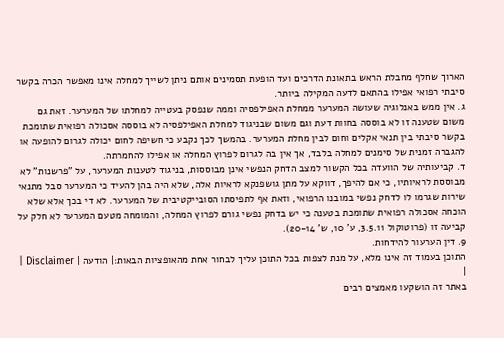הארוך שחלף מחבלת הראש בתאונת הדרכים ועד הופעת תסמינים אותם ניתן לשייך למחלה אינו מאפשר הכרה בקשר סיבתי רפואי אפילו בהתאם לדעה המקילה ביותר.
ג. אין ממש באנלוגיה שעושה המערער ממחלת האפילפסיה וממה שנפסק בעטייה למחלתו של המערער. זאת גם משום שטענה זו לא בוססה בחוות דעת וגם משום שבניגוד למחלת האפילפסיה לא בוססה אסכולה רפואית שתומכת בקשר סיבתי בין תנאי אקלים וחום לבין מחלת המערער. בהמשך לכך נקבע כי חשיפה לחום יכולה לגרום להופעה או להגברה זמנית של סימנים למחלה בלבד, אך אין בה לגרום לפרוץ המחלה או אפילו להחמרתה.
ד. קביעותיה של הוועדה בכל הקשור למצב הדחק הנפשי אינן מבוססות, בניגוד לטענות המערער, על "פרשנות" לא מבוססת לראיותיו, כי אם להיפך, דווקא על מתן גושפנקא לראיות אלה, שלא היה בהן להעיד כי המערער סבל מתנאי שירות שגרמו לו לדחק נפשי במובנו הרפואי, וזאת אף לתפיסתו הסובייקטיבית של המערער. לא די בכך אלא שלא הוכחה אסכולה רפואית שתומכת בטענה כי יש בדחק נפשי גורם לפרוץ המחלה, והמומחה מטעם המערער לא חלק על קביעה זו (פרוטוקול 3.5.11, ע' 10, ש' 20-14).
9. דין הערעור להידחות.
התוכן בעמוד זה אינו מלא, על מנת לצפות בכל התוכן עליך לבחור אחת מהאופציות הבאות:| הודעה | Disclaimer |
|
באתר זה הושקעו מאמצים רבים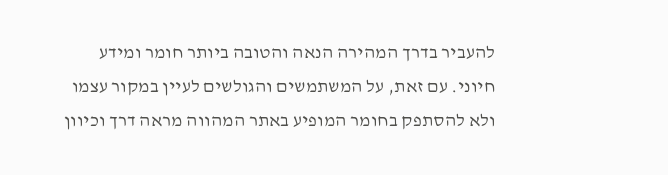להעביר בדרך המהירה הנאה והטובה ביותר חומר ומידע חיוני. עם זאת, על המשתמשים והגולשים לעיין במקור עצמו ולא להסתפק בחומר המופיע באתר המהווה מראה דרך וכיוון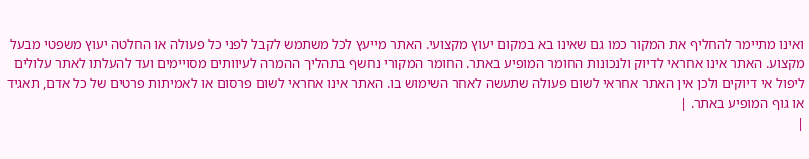ואינו מתיימר להחליף את המקור כמו גם שאינו בא במקום יעוץ מקצועי. האתר מייעץ לכל משתמש לקבל לפני כל פעולה או החלטה יעוץ משפטי מבעל מקצוע. האתר אינו אחראי לדיוק ולנכונות החומר המופיע באתר. החומר המקורי נחשף בתהליך ההמרה לעיוותים מסויימים ועד להעלתו לאתר עלולים ליפול אי דיוקים ולכן אין האתר אחראי לשום פעולה שתעשה לאחר השימוש בו. האתר אינו אחראי לשום פרסום או לאמיתות פרטים של כל אדם, תאגיד או גוף המופיע באתר. |
|